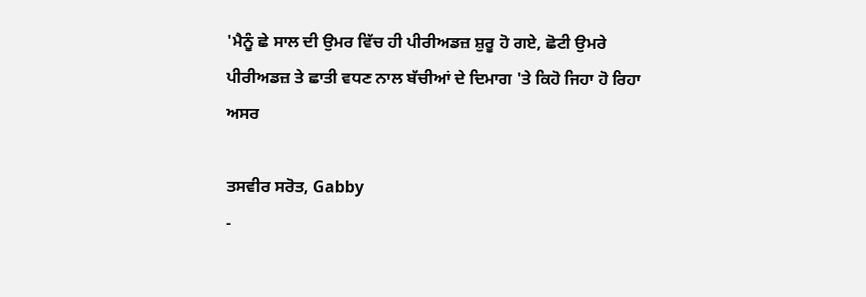'ਮੈਨੂੰ ਛੇ ਸਾਲ ਦੀ ਉਮਰ ਵਿੱਚ ਹੀ ਪੀਰੀਅਡਜ਼ ਸ਼ੁਰੂ ਹੋ ਗਏ, ਛੋਟੀ ਉਮਰੇ ਪੀਰੀਅਡਜ਼ ਤੇ ਛਾਤੀ ਵਧਣ ਨਾਲ ਬੱਚੀਆਂ ਦੇ ਦਿਮਾਗ 'ਤੇ ਕਿਹੋ ਜਿਹਾ ਹੋ ਰਿਹਾ ਅਸਰ

ਤਸਵੀਰ ਸਰੋਤ, Gabby
-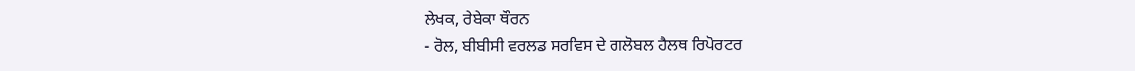ਲੇਖਕ, ਰੇਬੇਕਾ ਥੌਰਨ
- ਰੋਲ, ਬੀਬੀਸੀ ਵਰਲਡ ਸਰਵਿਸ ਦੇ ਗਲੋਬਲ ਹੈਲਥ ਰਿਪੋਰਟਰ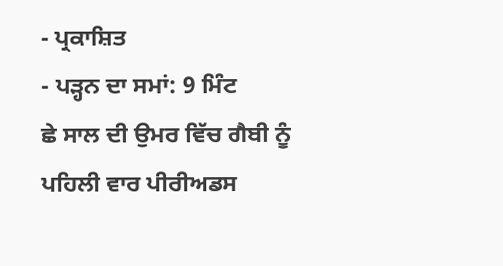- ਪ੍ਰਕਾਸ਼ਿਤ
- ਪੜ੍ਹਨ ਦਾ ਸਮਾਂ: 9 ਮਿੰਟ
ਛੇ ਸਾਲ ਦੀ ਉਮਰ ਵਿੱਚ ਗੈਬੀ ਨੂੰ ਪਹਿਲੀ ਵਾਰ ਪੀਰੀਅਡਸ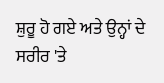ਸ਼ੁਰੂ ਹੋ ਗਏ ਅਤੇ ਉਨ੍ਹਾਂ ਦੇ ਸਰੀਰ 'ਤੇ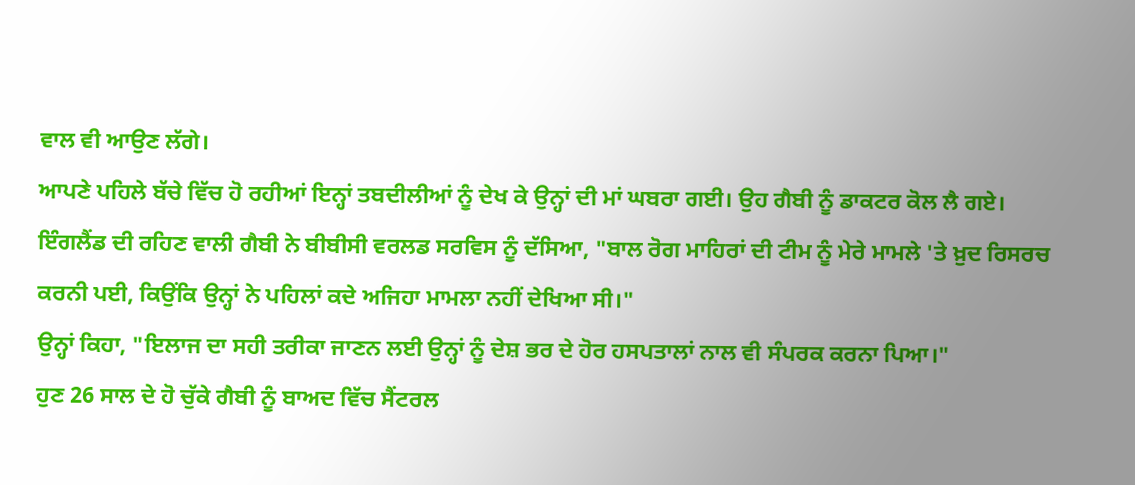ਵਾਲ ਵੀ ਆਉਣ ਲੱਗੇ।
ਆਪਣੇ ਪਹਿਲੇ ਬੱਚੇ ਵਿੱਚ ਹੋ ਰਹੀਆਂ ਇਨ੍ਹਾਂ ਤਬਦੀਲੀਆਂ ਨੂੰ ਦੇਖ ਕੇ ਉਨ੍ਹਾਂ ਦੀ ਮਾਂ ਘਬਰਾ ਗਈ। ਉਹ ਗੈਬੀ ਨੂੰ ਡਾਕਟਰ ਕੋਲ ਲੈ ਗਏ।
ਇੰਗਲੈਂਡ ਦੀ ਰਹਿਣ ਵਾਲੀ ਗੈਬੀ ਨੇ ਬੀਬੀਸੀ ਵਰਲਡ ਸਰਵਿਸ ਨੂੰ ਦੱਸਿਆ, "ਬਾਲ ਰੋਗ ਮਾਹਿਰਾਂ ਦੀ ਟੀਮ ਨੂੰ ਮੇਰੇ ਮਾਮਲੇ 'ਤੇ ਖ਼ੁਦ ਰਿਸਰਚ ਕਰਨੀ ਪਈ, ਕਿਉਂਕਿ ਉਨ੍ਹਾਂ ਨੇ ਪਹਿਲਾਂ ਕਦੇ ਅਜਿਹਾ ਮਾਮਲਾ ਨਹੀਂ ਦੇਖਿਆ ਸੀ।"
ਉਨ੍ਹਾਂ ਕਿਹਾ, "ਇਲਾਜ ਦਾ ਸਹੀ ਤਰੀਕਾ ਜਾਣਨ ਲਈ ਉਨ੍ਹਾਂ ਨੂੰ ਦੇਸ਼ ਭਰ ਦੇ ਹੋਰ ਹਸਪਤਾਲਾਂ ਨਾਲ ਵੀ ਸੰਪਰਕ ਕਰਨਾ ਪਿਆ।"
ਹੁਣ 26 ਸਾਲ ਦੇ ਹੋ ਚੁੱਕੇ ਗੈਬੀ ਨੂੰ ਬਾਅਦ ਵਿੱਚ ਸੈਂਟਰਲ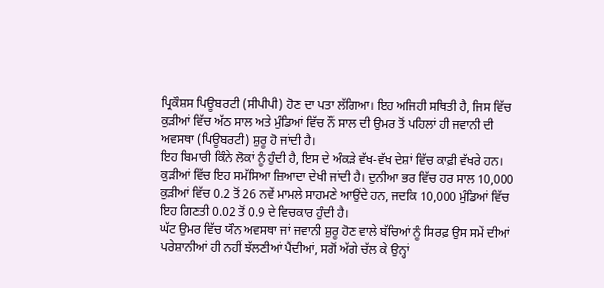ਪ੍ਰਿਕੌਸ਼ਸ ਪਿਊਬਰਟੀ (ਸੀਪੀਪੀ) ਹੋਣ ਦਾ ਪਤਾ ਲੱਗਿਆ। ਇਹ ਅਜਿਹੀ ਸਥਿਤੀ ਹੈ, ਜਿਸ ਵਿੱਚ ਕੁੜੀਆਂ ਵਿੱਚ ਅੱਠ ਸਾਲ ਅਤੇ ਮੁੰਡਿਆਂ ਵਿੱਚ ਨੌਂ ਸਾਲ ਦੀ ਉਮਰ ਤੋਂ ਪਹਿਲਾਂ ਹੀ ਜਵਾਨੀ ਦੀ ਅਵਸਥਾ (ਪਿਊਬਰਟੀ) ਸ਼ੁਰੂ ਹੋ ਜਾਂਦੀ ਹੈ।
ਇਹ ਬਿਮਾਰੀ ਕਿੰਨੇ ਲੋਕਾਂ ਨੂੰ ਹੁੰਦੀ ਹੈ, ਇਸ ਦੇ ਅੰਕੜੇ ਵੱਖ-ਵੱਖ ਦੇਸ਼ਾਂ ਵਿੱਚ ਕਾਫ਼ੀ ਵੱਖਰੇ ਹਨ।
ਕੁੜੀਆਂ ਵਿੱਚ ਇਹ ਸਮੱਸਿਆ ਜ਼ਿਆਦਾ ਦੇਖੀ ਜਾਂਦੀ ਹੈ। ਦੁਨੀਆ ਭਰ ਵਿੱਚ ਹਰ ਸਾਲ 10,000 ਕੁੜੀਆਂ ਵਿੱਚ 0.2 ਤੋਂ 26 ਨਵੇਂ ਮਾਮਲੇ ਸਾਹਮਣੇ ਆਉਂਦੇ ਹਨ, ਜਦਕਿ 10,000 ਮੁੰਡਿਆਂ ਵਿੱਚ ਇਹ ਗਿਣਤੀ 0.02 ਤੋਂ 0.9 ਦੇ ਵਿਚਕਾਰ ਹੁੰਦੀ ਹੈ।
ਘੱਟ ਉਮਰ ਵਿੱਚ ਯੌਨ ਅਵਸਥਾ ਜਾਂ ਜਵਾਨੀ ਸ਼ੁਰੂ ਹੋਣ ਵਾਲੇ ਬੱਚਿਆਂ ਨੂੰ ਸਿਰਫ਼ ਉਸ ਸਮੇਂ ਦੀਆਂ ਪਰੇਸ਼ਾਨੀਆਂ ਹੀ ਨਹੀਂ ਝੱਲਣੀਆਂ ਪੈਂਦੀਆਂ, ਸਗੋਂ ਅੱਗੇ ਚੱਲ ਕੇ ਉਨ੍ਹਾਂ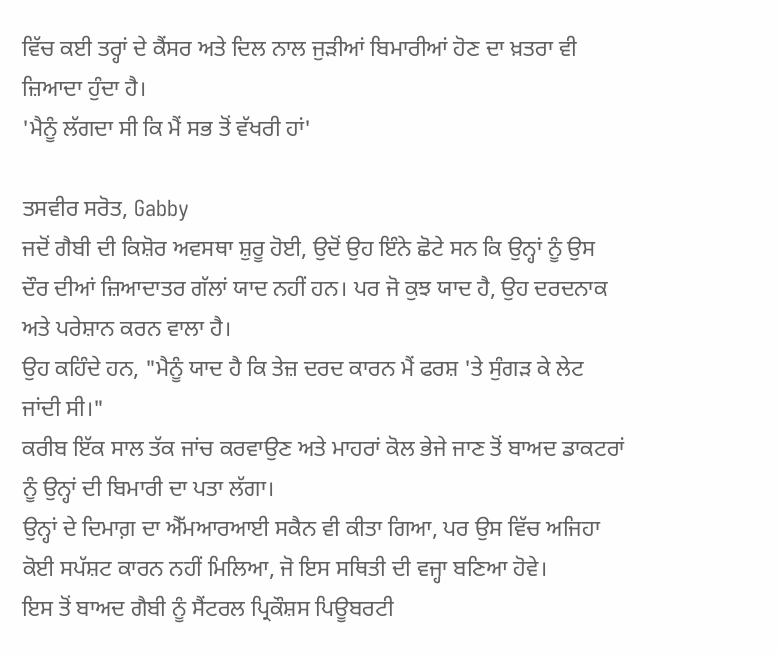ਵਿੱਚ ਕਈ ਤਰ੍ਹਾਂ ਦੇ ਕੈਂਸਰ ਅਤੇ ਦਿਲ ਨਾਲ ਜੁੜੀਆਂ ਬਿਮਾਰੀਆਂ ਹੋਣ ਦਾ ਖ਼ਤਰਾ ਵੀ ਜ਼ਿਆਦਾ ਹੁੰਦਾ ਹੈ।
'ਮੈਨੂੰ ਲੱਗਦਾ ਸੀ ਕਿ ਮੈਂ ਸਭ ਤੋਂ ਵੱਖਰੀ ਹਾਂ'

ਤਸਵੀਰ ਸਰੋਤ, Gabby
ਜਦੋਂ ਗੈਬੀ ਦੀ ਕਿਸ਼ੋਰ ਅਵਸਥਾ ਸ਼ੁਰੂ ਹੋਈ, ਉਦੋਂ ਉਹ ਇੰਨੇ ਛੋਟੇ ਸਨ ਕਿ ਉਨ੍ਹਾਂ ਨੂੰ ਉਸ ਦੌਰ ਦੀਆਂ ਜ਼ਿਆਦਾਤਰ ਗੱਲਾਂ ਯਾਦ ਨਹੀਂ ਹਨ। ਪਰ ਜੋ ਕੁਝ ਯਾਦ ਹੈ, ਉਹ ਦਰਦਨਾਕ ਅਤੇ ਪਰੇਸ਼ਾਨ ਕਰਨ ਵਾਲਾ ਹੈ।
ਉਹ ਕਹਿੰਦੇ ਹਨ, "ਮੈਨੂੰ ਯਾਦ ਹੈ ਕਿ ਤੇਜ਼ ਦਰਦ ਕਾਰਨ ਮੈਂ ਫਰਸ਼ 'ਤੇ ਸੁੰਗੜ ਕੇ ਲੇਟ ਜਾਂਦੀ ਸੀ।"
ਕਰੀਬ ਇੱਕ ਸਾਲ ਤੱਕ ਜਾਂਚ ਕਰਵਾਉਣ ਅਤੇ ਮਾਹਰਾਂ ਕੋਲ ਭੇਜੇ ਜਾਣ ਤੋਂ ਬਾਅਦ ਡਾਕਟਰਾਂ ਨੂੰ ਉਨ੍ਹਾਂ ਦੀ ਬਿਮਾਰੀ ਦਾ ਪਤਾ ਲੱਗਾ।
ਉਨ੍ਹਾਂ ਦੇ ਦਿਮਾਗ਼ ਦਾ ਐੱਮਆਰਆਈ ਸਕੈਨ ਵੀ ਕੀਤਾ ਗਿਆ, ਪਰ ਉਸ ਵਿੱਚ ਅਜਿਹਾ ਕੋਈ ਸਪੱਸ਼ਟ ਕਾਰਨ ਨਹੀਂ ਮਿਲਿਆ, ਜੋ ਇਸ ਸਥਿਤੀ ਦੀ ਵਜ੍ਹਾ ਬਣਿਆ ਹੋਵੇ।
ਇਸ ਤੋਂ ਬਾਅਦ ਗੈਬੀ ਨੂੰ ਸੈਂਟਰਲ ਪ੍ਰਿਕੌਸ਼ਸ ਪਿਊਬਰਟੀ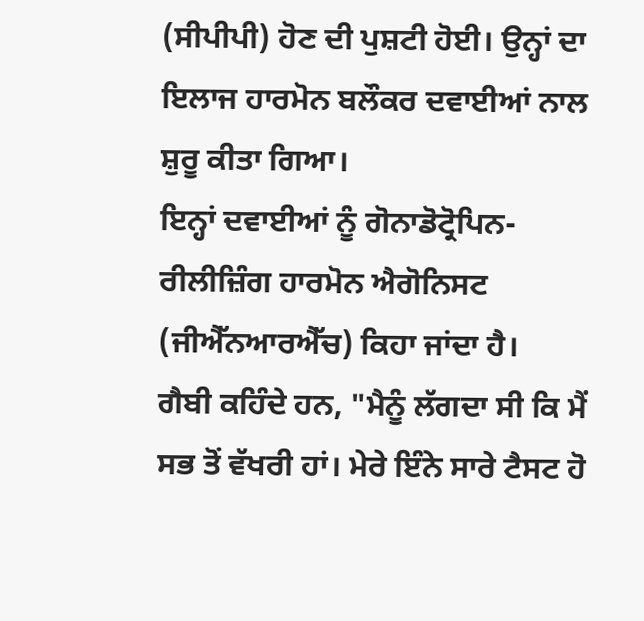(ਸੀਪੀਪੀ) ਹੋਣ ਦੀ ਪੁਸ਼ਟੀ ਹੋਈ। ਉਨ੍ਹਾਂ ਦਾ ਇਲਾਜ ਹਾਰਮੋਨ ਬਲੌਕਰ ਦਵਾਈਆਂ ਨਾਲ ਸ਼ੁਰੂ ਕੀਤਾ ਗਿਆ।
ਇਨ੍ਹਾਂ ਦਵਾਈਆਂ ਨੂੰ ਗੋਨਾਡੋਟ੍ਰੋਪਿਨ-ਰੀਲੀਜ਼ਿੰਗ ਹਾਰਮੋਨ ਐਗੋਨਿਸਟ (ਜੀਐੱਨਆਰਐੱਚ) ਕਿਹਾ ਜਾਂਦਾ ਹੈ।
ਗੈਬੀ ਕਹਿੰਦੇ ਹਨ, "ਮੈਨੂੰ ਲੱਗਦਾ ਸੀ ਕਿ ਮੈਂ ਸਭ ਤੋਂ ਵੱਖਰੀ ਹਾਂ। ਮੇਰੇ ਇੰਨੇ ਸਾਰੇ ਟੈਸਟ ਹੋ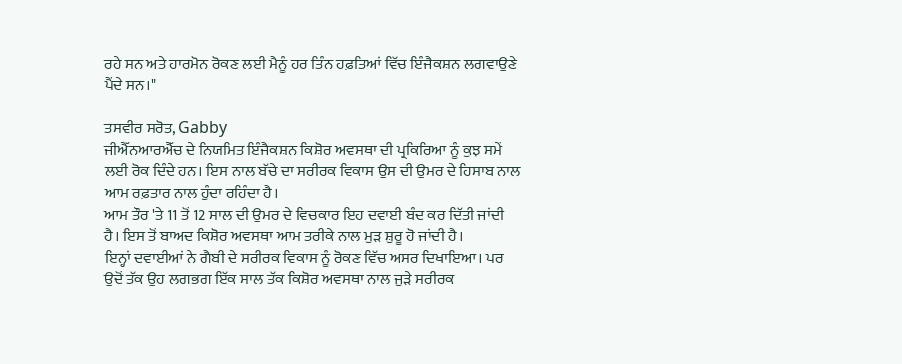ਰਹੇ ਸਨ ਅਤੇ ਹਾਰਮੋਨ ਰੋਕਣ ਲਈ ਮੈਨੂੰ ਹਰ ਤਿੰਨ ਹਫ਼ਤਿਆਂ ਵਿੱਚ ਇੰਜੈਕਸ਼ਨ ਲਗਵਾਉਣੇ ਪੈਂਦੇ ਸਨ।"

ਤਸਵੀਰ ਸਰੋਤ, Gabby
ਜੀਐੱਨਆਰਐੱਚ ਦੇ ਨਿਯਮਿਤ ਇੰਜੈਕਸ਼ਨ ਕਿਸ਼ੋਰ ਅਵਸਥਾ ਦੀ ਪ੍ਰਕਿਰਿਆ ਨੂੰ ਕੁਝ ਸਮੇਂ ਲਈ ਰੋਕ ਦਿੰਦੇ ਹਨ। ਇਸ ਨਾਲ ਬੱਚੇ ਦਾ ਸਰੀਰਕ ਵਿਕਾਸ ਉਸ ਦੀ ਉਮਰ ਦੇ ਹਿਸਾਬ ਨਾਲ ਆਮ ਰਫ਼ਤਾਰ ਨਾਲ ਹੁੰਦਾ ਰਹਿੰਦਾ ਹੈ।
ਆਮ ਤੌਰ 'ਤੇ 11 ਤੋਂ 12 ਸਾਲ ਦੀ ਉਮਰ ਦੇ ਵਿਚਕਾਰ ਇਹ ਦਵਾਈ ਬੰਦ ਕਰ ਦਿੱਤੀ ਜਾਂਦੀ ਹੈ। ਇਸ ਤੋਂ ਬਾਅਦ ਕਿਸ਼ੋਰ ਅਵਸਥਾ ਆਮ ਤਰੀਕੇ ਨਾਲ ਮੁੜ ਸ਼ੁਰੂ ਹੋ ਜਾਂਦੀ ਹੈ।
ਇਨ੍ਹਾਂ ਦਵਾਈਆਂ ਨੇ ਗੈਬੀ ਦੇ ਸਰੀਰਕ ਵਿਕਾਸ ਨੂੰ ਰੋਕਣ ਵਿੱਚ ਅਸਰ ਦਿਖਾਇਆ। ਪਰ ਉਦੋਂ ਤੱਕ ਉਹ ਲਗਭਗ ਇੱਕ ਸਾਲ ਤੱਕ ਕਿਸ਼ੋਰ ਅਵਸਥਾ ਨਾਲ ਜੁੜੇ ਸਰੀਰਕ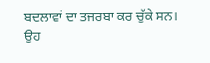ਬਦਲਾਵਾਂ ਦਾ ਤਜਰਬਾ ਕਰ ਚੁੱਕੇ ਸਨ।
ਉਹ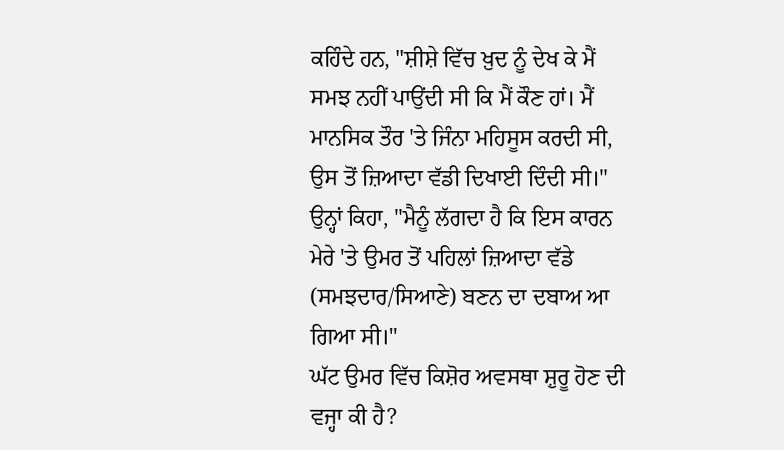ਕਹਿੰਦੇ ਹਨ, "ਸ਼ੀਸ਼ੇ ਵਿੱਚ ਖ਼ੁਦ ਨੂੰ ਦੇਖ ਕੇ ਮੈਂ ਸਮਝ ਨਹੀਂ ਪਾਉਂਦੀ ਸੀ ਕਿ ਮੈਂ ਕੌਣ ਹਾਂ। ਮੈਂ ਮਾਨਸਿਕ ਤੌਰ 'ਤੇ ਜਿੰਨਾ ਮਹਿਸੂਸ ਕਰਦੀ ਸੀ, ਉਸ ਤੋਂ ਜ਼ਿਆਦਾ ਵੱਡੀ ਦਿਖਾਈ ਦਿੰਦੀ ਸੀ।"
ਉਨ੍ਹਾਂ ਕਿਹਾ, "ਮੈਨੂੰ ਲੱਗਦਾ ਹੈ ਕਿ ਇਸ ਕਾਰਨ ਮੇਰੇ 'ਤੇ ਉਮਰ ਤੋਂ ਪਹਿਲਾਂ ਜ਼ਿਆਦਾ ਵੱਡੇ (ਸਮਝਦਾਰ/ਸਿਆਣੇ) ਬਣਨ ਦਾ ਦਬਾਅ ਆ ਗਿਆ ਸੀ।"
ਘੱਟ ਉਮਰ ਵਿੱਚ ਕਿਸ਼ੋਰ ਅਵਸਥਾ ਸ਼ੁਰੂ ਹੋਣ ਦੀ ਵਜ੍ਹਾ ਕੀ ਹੈ?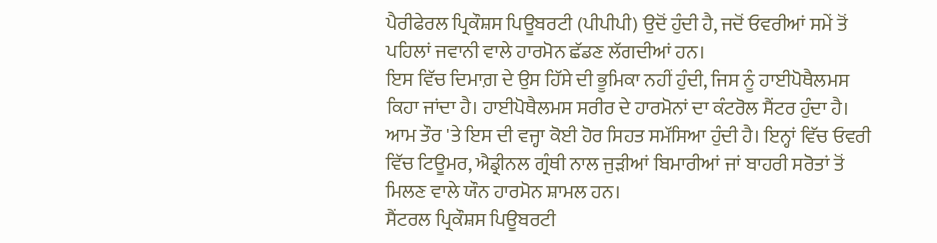ਪੈਰੀਫੇਰਲ ਪ੍ਰਿਕੌਸ਼ਸ ਪਿਊਬਰਟੀ (ਪੀਪੀਪੀ) ਉਦੋਂ ਹੁੰਦੀ ਹੈ, ਜਦੋਂ ਓਵਰੀਆਂ ਸਮੇਂ ਤੋਂ ਪਹਿਲਾਂ ਜਵਾਨੀ ਵਾਲੇ ਹਾਰਮੋਨ ਛੱਡਣ ਲੱਗਦੀਆਂ ਹਨ।
ਇਸ ਵਿੱਚ ਦਿਮਾਗ਼ ਦੇ ਉਸ ਹਿੱਸੇ ਦੀ ਭੂਮਿਕਾ ਨਹੀਂ ਹੁੰਦੀ, ਜਿਸ ਨੂੰ ਹਾਈਪੋਥੈਲਮਸ ਕਿਹਾ ਜਾਂਦਾ ਹੈ। ਹਾਈਪੋਥੈਲਮਸ ਸਰੀਰ ਦੇ ਹਾਰਮੋਨਾਂ ਦਾ ਕੰਟਰੋਲ ਸੈਂਟਰ ਹੁੰਦਾ ਹੈ।
ਆਮ ਤੌਰ 'ਤੇ ਇਸ ਦੀ ਵਜ੍ਹਾ ਕੋਈ ਹੋਰ ਸਿਹਤ ਸਮੱਸਿਆ ਹੁੰਦੀ ਹੈ। ਇਨ੍ਹਾਂ ਵਿੱਚ ਓਵਰੀ ਵਿੱਚ ਟਿਊਮਰ, ਐਡ੍ਰੀਨਲ ਗ੍ਰੰਥੀ ਨਾਲ ਜੁੜੀਆਂ ਬਿਮਾਰੀਆਂ ਜਾਂ ਬਾਹਰੀ ਸਰੋਤਾਂ ਤੋਂ ਮਿਲਣ ਵਾਲੇ ਯੌਨ ਹਾਰਮੋਨ ਸ਼ਾਮਲ ਹਨ।
ਸੈਂਟਰਲ ਪ੍ਰਿਕੌਸ਼ਸ ਪਿਊਬਰਟੀ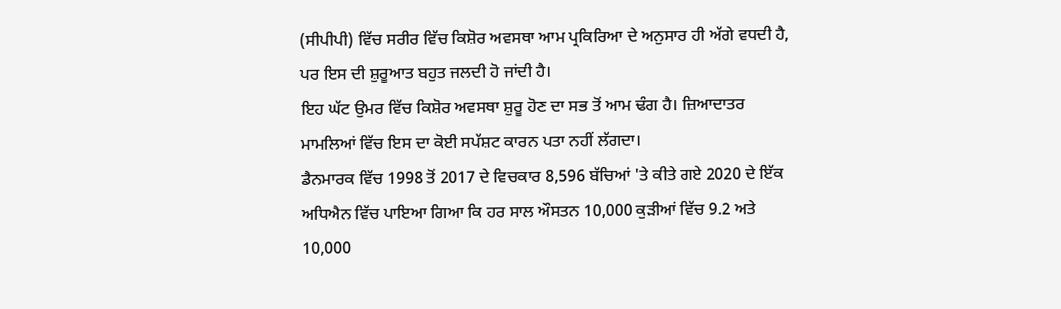(ਸੀਪੀਪੀ) ਵਿੱਚ ਸਰੀਰ ਵਿੱਚ ਕਿਸ਼ੋਰ ਅਵਸਥਾ ਆਮ ਪ੍ਰਕਿਰਿਆ ਦੇ ਅਨੁਸਾਰ ਹੀ ਅੱਗੇ ਵਧਦੀ ਹੈ, ਪਰ ਇਸ ਦੀ ਸ਼ੁਰੂਆਤ ਬਹੁਤ ਜਲਦੀ ਹੋ ਜਾਂਦੀ ਹੈ।
ਇਹ ਘੱਟ ਉਮਰ ਵਿੱਚ ਕਿਸ਼ੋਰ ਅਵਸਥਾ ਸ਼ੁਰੂ ਹੋਣ ਦਾ ਸਭ ਤੋਂ ਆਮ ਢੰਗ ਹੈ। ਜ਼ਿਆਦਾਤਰ ਮਾਮਲਿਆਂ ਵਿੱਚ ਇਸ ਦਾ ਕੋਈ ਸਪੱਸ਼ਟ ਕਾਰਨ ਪਤਾ ਨਹੀਂ ਲੱਗਦਾ।
ਡੈਨਮਾਰਕ ਵਿੱਚ 1998 ਤੋਂ 2017 ਦੇ ਵਿਚਕਾਰ 8,596 ਬੱਚਿਆਂ 'ਤੇ ਕੀਤੇ ਗਏ 2020 ਦੇ ਇੱਕ ਅਧਿਐਨ ਵਿੱਚ ਪਾਇਆ ਗਿਆ ਕਿ ਹਰ ਸਾਲ ਔਸਤਨ 10,000 ਕੁੜੀਆਂ ਵਿੱਚ 9.2 ਅਤੇ 10,000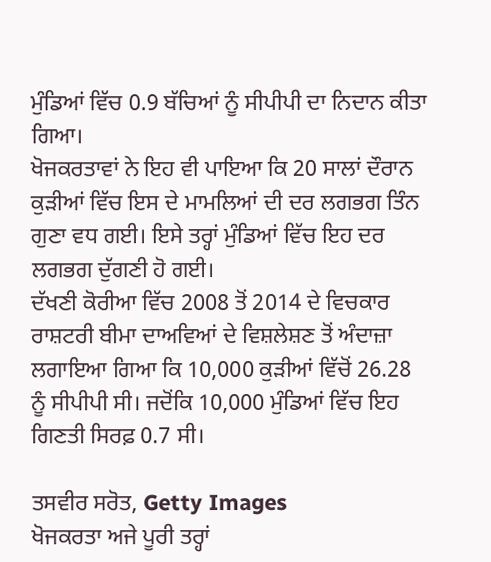ਮੁੰਡਿਆਂ ਵਿੱਚ 0.9 ਬੱਚਿਆਂ ਨੂੰ ਸੀਪੀਪੀ ਦਾ ਨਿਦਾਨ ਕੀਤਾ ਗਿਆ।
ਖੋਜਕਰਤਾਵਾਂ ਨੇ ਇਹ ਵੀ ਪਾਇਆ ਕਿ 20 ਸਾਲਾਂ ਦੌਰਾਨ ਕੁੜੀਆਂ ਵਿੱਚ ਇਸ ਦੇ ਮਾਮਲਿਆਂ ਦੀ ਦਰ ਲਗਭਗ ਤਿੰਨ ਗੁਣਾ ਵਧ ਗਈ। ਇਸੇ ਤਰ੍ਹਾਂ ਮੁੰਡਿਆਂ ਵਿੱਚ ਇਹ ਦਰ ਲਗਭਗ ਦੁੱਗਣੀ ਹੋ ਗਈ।
ਦੱਖਣੀ ਕੋਰੀਆ ਵਿੱਚ 2008 ਤੋਂ 2014 ਦੇ ਵਿਚਕਾਰ ਰਾਸ਼ਟਰੀ ਬੀਮਾ ਦਾਅਵਿਆਂ ਦੇ ਵਿਸ਼ਲੇਸ਼ਣ ਤੋਂ ਅੰਦਾਜ਼ਾ ਲਗਾਇਆ ਗਿਆ ਕਿ 10,000 ਕੁੜੀਆਂ ਵਿੱਚੋਂ 26.28 ਨੂੰ ਸੀਪੀਪੀ ਸੀ। ਜਦੋਂਕਿ 10,000 ਮੁੰਡਿਆਂ ਵਿੱਚ ਇਹ ਗਿਣਤੀ ਸਿਰਫ਼ 0.7 ਸੀ।

ਤਸਵੀਰ ਸਰੋਤ, Getty Images
ਖੋਜਕਰਤਾ ਅਜੇ ਪੂਰੀ ਤਰ੍ਹਾਂ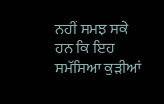ਨਹੀਂ ਸਮਝ ਸਕੇ ਹਨ ਕਿ ਇਹ ਸਮੱਸਿਆ ਕੁੜੀਆਂ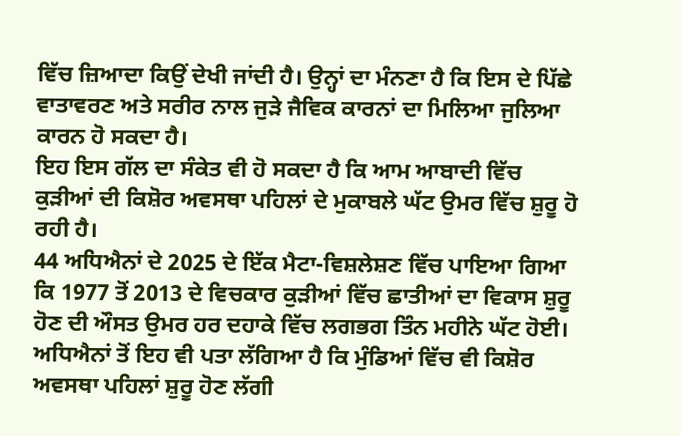ਵਿੱਚ ਜ਼ਿਆਦਾ ਕਿਉਂ ਦੇਖੀ ਜਾਂਦੀ ਹੈ। ਉਨ੍ਹਾਂ ਦਾ ਮੰਨਣਾ ਹੈ ਕਿ ਇਸ ਦੇ ਪਿੱਛੇ ਵਾਤਾਵਰਣ ਅਤੇ ਸਰੀਰ ਨਾਲ ਜੁੜੇ ਜੈਵਿਕ ਕਾਰਨਾਂ ਦਾ ਮਿਲਿਆ ਜੁਲਿਆ ਕਾਰਨ ਹੋ ਸਕਦਾ ਹੈ।
ਇਹ ਇਸ ਗੱਲ ਦਾ ਸੰਕੇਤ ਵੀ ਹੋ ਸਕਦਾ ਹੈ ਕਿ ਆਮ ਆਬਾਦੀ ਵਿੱਚ ਕੁੜੀਆਂ ਦੀ ਕਿਸ਼ੋਰ ਅਵਸਥਾ ਪਹਿਲਾਂ ਦੇ ਮੁਕਾਬਲੇ ਘੱਟ ਉਮਰ ਵਿੱਚ ਸ਼ੁਰੂ ਹੋ ਰਹੀ ਹੈ।
44 ਅਧਿਐਨਾਂ ਦੇ 2025 ਦੇ ਇੱਕ ਮੈਟਾ-ਵਿਸ਼ਲੇਸ਼ਣ ਵਿੱਚ ਪਾਇਆ ਗਿਆ ਕਿ 1977 ਤੋਂ 2013 ਦੇ ਵਿਚਕਾਰ ਕੁੜੀਆਂ ਵਿੱਚ ਛਾਤੀਆਂ ਦਾ ਵਿਕਾਸ ਸ਼ੁਰੂ ਹੋਣ ਦੀ ਔਸਤ ਉਮਰ ਹਰ ਦਹਾਕੇ ਵਿੱਚ ਲਗਭਗ ਤਿੰਨ ਮਹੀਨੇ ਘੱਟ ਹੋਈ।
ਅਧਿਐਨਾਂ ਤੋਂ ਇਹ ਵੀ ਪਤਾ ਲੱਗਿਆ ਹੈ ਕਿ ਮੁੰਡਿਆਂ ਵਿੱਚ ਵੀ ਕਿਸ਼ੋਰ ਅਵਸਥਾ ਪਹਿਲਾਂ ਸ਼ੁਰੂ ਹੋਣ ਲੱਗੀ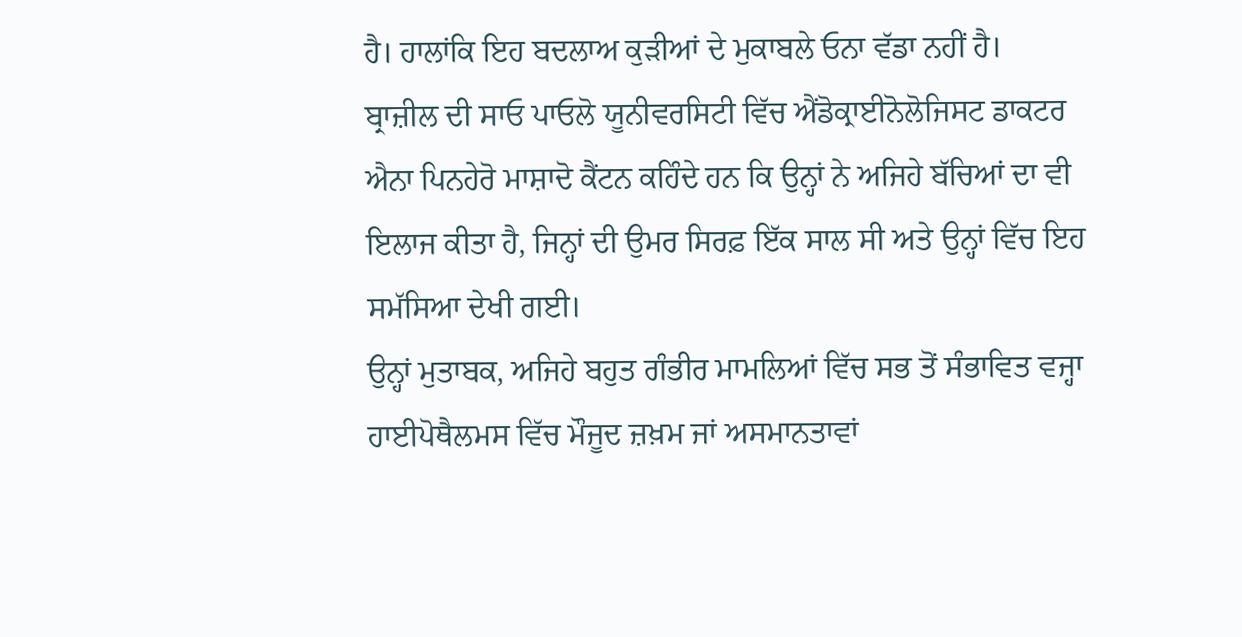ਹੈ। ਹਾਲਾਂਕਿ ਇਹ ਬਦਲਾਅ ਕੁੜੀਆਂ ਦੇ ਮੁਕਾਬਲੇ ਓਨਾ ਵੱਡਾ ਨਹੀਂ ਹੈ।
ਬ੍ਰਾਜ਼ੀਲ ਦੀ ਸਾਓ ਪਾਓਲੋ ਯੂਨੀਵਰਸਿਟੀ ਵਿੱਚ ਐਂਡੋਕ੍ਰਾਈਨੋਲੋਜਿਸਟ ਡਾਕਟਰ ਐਨਾ ਪਿਨਹੇਰੋ ਮਾਸ਼ਾਦੋ ਕੈਂਟਨ ਕਹਿੰਦੇ ਹਨ ਕਿ ਉਨ੍ਹਾਂ ਨੇ ਅਜਿਹੇ ਬੱਚਿਆਂ ਦਾ ਵੀ ਇਲਾਜ ਕੀਤਾ ਹੈ, ਜਿਨ੍ਹਾਂ ਦੀ ਉਮਰ ਸਿਰਫ਼ ਇੱਕ ਸਾਲ ਸੀ ਅਤੇ ਉਨ੍ਹਾਂ ਵਿੱਚ ਇਹ ਸਮੱਸਿਆ ਦੇਖੀ ਗਈ।
ਉਨ੍ਹਾਂ ਮੁਤਾਬਕ, ਅਜਿਹੇ ਬਹੁਤ ਗੰਭੀਰ ਮਾਮਲਿਆਂ ਵਿੱਚ ਸਭ ਤੋਂ ਸੰਭਾਵਿਤ ਵਜ੍ਹਾ ਹਾਈਪੋਥੈਲਮਸ ਵਿੱਚ ਮੌਜੂਦ ਜ਼ਖ਼ਮ ਜਾਂ ਅਸਮਾਨਤਾਵਾਂ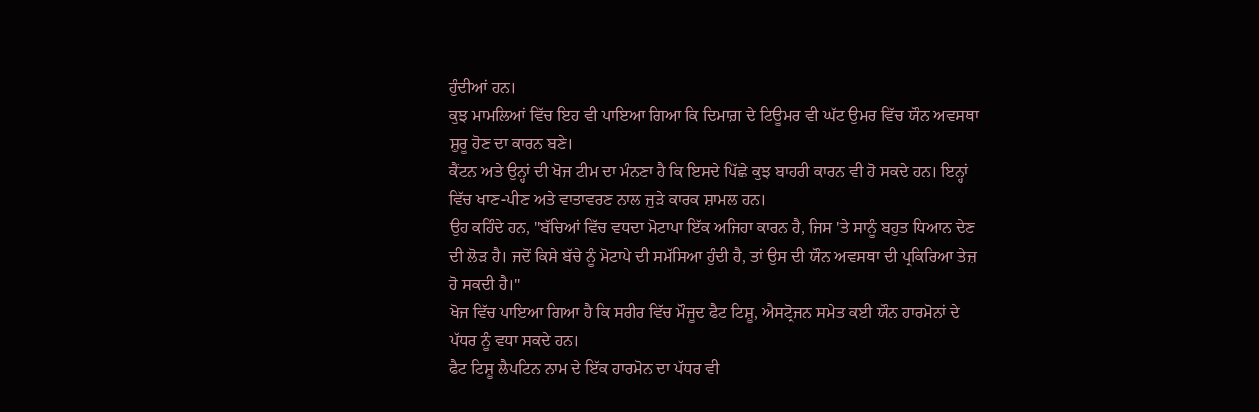ਹੁੰਦੀਆਂ ਹਨ।
ਕੁਝ ਮਾਮਲਿਆਂ ਵਿੱਚ ਇਹ ਵੀ ਪਾਇਆ ਗਿਆ ਕਿ ਦਿਮਾਗ਼ ਦੇ ਟਿਊਮਰ ਵੀ ਘੱਟ ਉਮਰ ਵਿੱਚ ਯੌਨ ਅਵਸਥਾ ਸ਼ੁਰੂ ਹੋਣ ਦਾ ਕਾਰਨ ਬਣੇ।
ਕੈਂਟਨ ਅਤੇ ਉਨ੍ਹਾਂ ਦੀ ਖੋਜ ਟੀਮ ਦਾ ਮੰਨਣਾ ਹੈ ਕਿ ਇਸਦੇ ਪਿੱਛੇ ਕੁਝ ਬਾਹਰੀ ਕਾਰਨ ਵੀ ਹੋ ਸਕਦੇ ਹਨ। ਇਨ੍ਹਾਂ ਵਿੱਚ ਖਾਣ-ਪੀਣ ਅਤੇ ਵਾਤਾਵਰਣ ਨਾਲ ਜੁੜੇ ਕਾਰਕ ਸ਼ਾਮਲ ਹਨ।
ਉਹ ਕਹਿੰਦੇ ਹਨ, "ਬੱਚਿਆਂ ਵਿੱਚ ਵਧਦਾ ਮੋਟਾਪਾ ਇੱਕ ਅਜਿਹਾ ਕਾਰਨ ਹੈ, ਜਿਸ 'ਤੇ ਸਾਨੂੰ ਬਹੁਤ ਧਿਆਨ ਦੇਣ ਦੀ ਲੋੜ ਹੈ। ਜਦੋਂ ਕਿਸੇ ਬੱਚੇ ਨੂੰ ਮੋਟਾਪੇ ਦੀ ਸਮੱਸਿਆ ਹੁੰਦੀ ਹੈ, ਤਾਂ ਉਸ ਦੀ ਯੌਨ ਅਵਸਥਾ ਦੀ ਪ੍ਰਕਿਰਿਆ ਤੇਜ਼ ਹੋ ਸਕਦੀ ਹੈ।"
ਖੋਜ ਵਿੱਚ ਪਾਇਆ ਗਿਆ ਹੈ ਕਿ ਸਰੀਰ ਵਿੱਚ ਮੌਜੂਦ ਫੈਟ ਟਿਸ਼ੂ, ਐਸਟ੍ਰੋਜਨ ਸਮੇਤ ਕਈ ਯੌਨ ਹਾਰਮੋਨਾਂ ਦੇ ਪੱਧਰ ਨੂੰ ਵਧਾ ਸਕਦੇ ਹਨ।
ਫੈਟ ਟਿਸ਼ੂ ਲੈਪਟਿਨ ਨਾਮ ਦੇ ਇੱਕ ਹਾਰਮੋਨ ਦਾ ਪੱਧਰ ਵੀ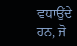ਵਧਾਉਂਦੇ ਹਨ, ਜੋ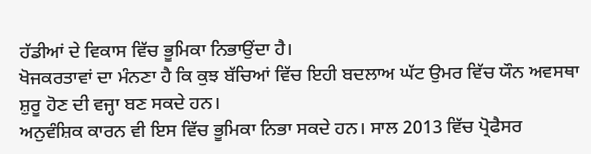ਹੱਡੀਆਂ ਦੇ ਵਿਕਾਸ ਵਿੱਚ ਭੂਮਿਕਾ ਨਿਭਾਉਂਦਾ ਹੈ।
ਖੋਜਕਰਤਾਵਾਂ ਦਾ ਮੰਨਣਾ ਹੈ ਕਿ ਕੁਝ ਬੱਚਿਆਂ ਵਿੱਚ ਇਹੀ ਬਦਲਾਅ ਘੱਟ ਉਮਰ ਵਿੱਚ ਯੌਨ ਅਵਸਥਾ ਸ਼ੁਰੂ ਹੋਣ ਦੀ ਵਜ੍ਹਾ ਬਣ ਸਕਦੇ ਹਨ।
ਅਨੁਵੰਸ਼ਿਕ ਕਾਰਨ ਵੀ ਇਸ ਵਿੱਚ ਭੂਮਿਕਾ ਨਿਭਾ ਸਕਦੇ ਹਨ। ਸਾਲ 2013 ਵਿੱਚ ਪ੍ਰੋਫੈਸਰ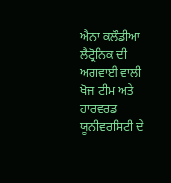ਐਨਾ ਕਲੌਡੀਆ ਲੈਟ੍ਰੋਨਿਕ ਦੀ ਅਗਵਾਈ ਵਾਲੀ ਖੋਜ ਟੀਮ ਅਤੇ ਹਾਰਵਰਡ ਯੂਨੀਵਰਸਿਟੀ ਦੇ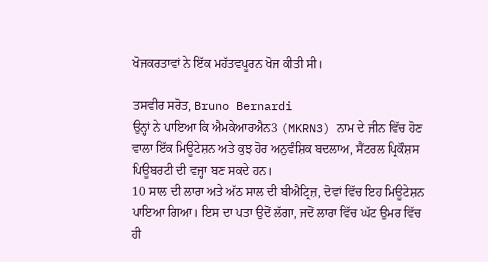ਖੋਜਕਰਤਾਵਾਂ ਨੇ ਇੱਕ ਮਹੱਤਵਪੂਰਨ ਖੋਜ ਕੀਤੀ ਸੀ।

ਤਸਵੀਰ ਸਰੋਤ, Bruno Bernardi
ਉਨ੍ਹਾਂ ਨੇ ਪਾਇਆ ਕਿ ਐਮਕੇਆਰਐਨ3 (MKRN3) ਨਾਮ ਦੇ ਜੀਨ ਵਿੱਚ ਹੋਣ ਵਾਲਾ ਇੱਕ ਮਿਊਟੇਸ਼ਨ ਅਤੇ ਕੁਝ ਹੋਰ ਅਨੁਵੰਸ਼ਿਕ ਬਦਲਾਅ, ਸੈਂਟਰਲ ਪ੍ਰਿਕੌਸ਼ਸ ਪਿਊਬਰਟੀ ਦੀ ਵਜ੍ਹਾ ਬਣ ਸਕਦੇ ਹਨ।
10 ਸਾਲ ਦੀ ਲਾਰਾ ਅਤੇ ਅੱਠ ਸਾਲ ਦੀ ਬੀਐਟ੍ਰਿਜ਼, ਦੋਵਾਂ ਵਿੱਚ ਇਹ ਮਿਊਟੇਸ਼ਨ ਪਾਇਆ ਗਿਆ। ਇਸ ਦਾ ਪਤਾ ਉਦੋਂ ਲੱਗਾ, ਜਦੋਂ ਲਾਰਾ ਵਿੱਚ ਘੱਟ ਉਮਰ ਵਿੱਚ ਹੀ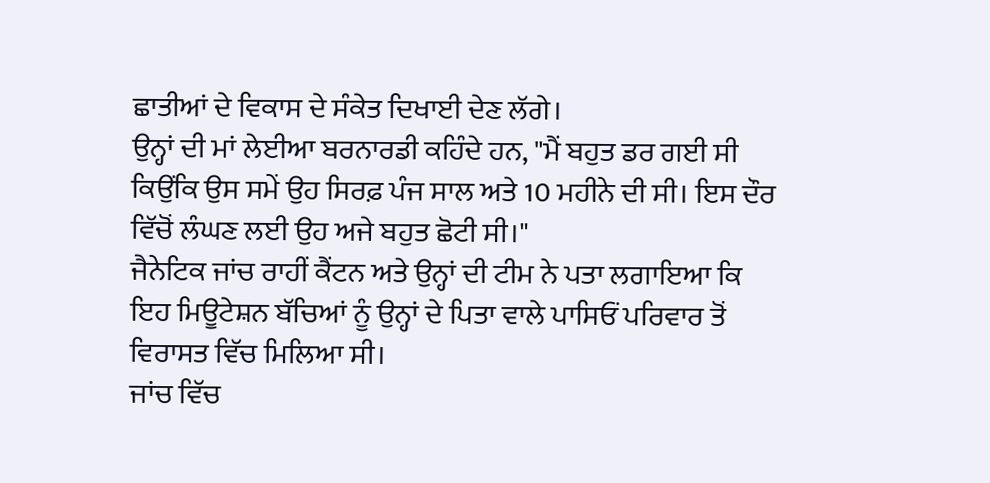ਛਾਤੀਆਂ ਦੇ ਵਿਕਾਸ ਦੇ ਸੰਕੇਤ ਦਿਖਾਈ ਦੇਣ ਲੱਗੇ।
ਉਨ੍ਹਾਂ ਦੀ ਮਾਂ ਲੇਈਆ ਬਰਨਾਰਡੀ ਕਹਿੰਦੇ ਹਨ, "ਮੈਂ ਬਹੁਤ ਡਰ ਗਈ ਸੀ ਕਿਉਂਕਿ ਉਸ ਸਮੇਂ ਉਹ ਸਿਰਫ਼ ਪੰਜ ਸਾਲ ਅਤੇ 10 ਮਹੀਨੇ ਦੀ ਸੀ। ਇਸ ਦੌਰ ਵਿੱਚੋਂ ਲੰਘਣ ਲਈ ਉਹ ਅਜੇ ਬਹੁਤ ਛੋਟੀ ਸੀ।"
ਜੈਨੇਟਿਕ ਜਾਂਚ ਰਾਹੀਂ ਕੈਂਟਨ ਅਤੇ ਉਨ੍ਹਾਂ ਦੀ ਟੀਮ ਨੇ ਪਤਾ ਲਗਾਇਆ ਕਿ ਇਹ ਮਿਊਟੇਸ਼ਨ ਬੱਚਿਆਂ ਨੂੰ ਉਨ੍ਹਾਂ ਦੇ ਪਿਤਾ ਵਾਲੇ ਪਾਸਿਓਂ ਪਰਿਵਾਰ ਤੋਂ ਵਿਰਾਸਤ ਵਿੱਚ ਮਿਲਿਆ ਸੀ।
ਜਾਂਚ ਵਿੱਚ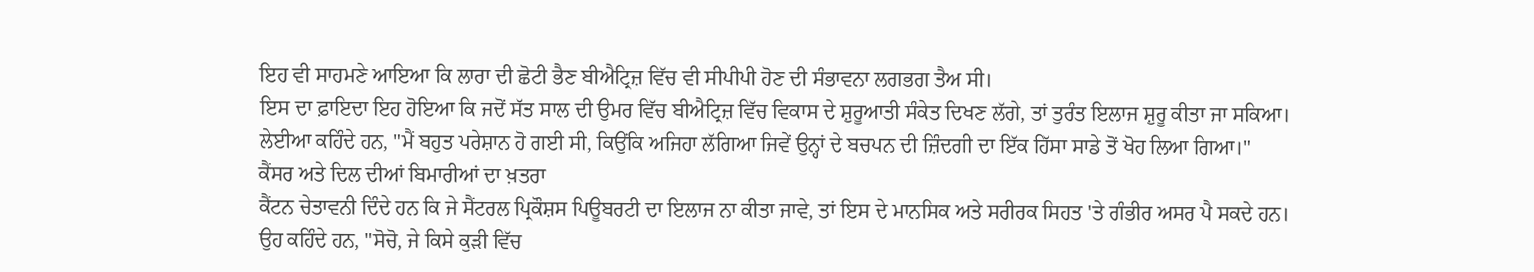ਇਹ ਵੀ ਸਾਹਮਣੇ ਆਇਆ ਕਿ ਲਾਰਾ ਦੀ ਛੋਟੀ ਭੈਣ ਬੀਐਟ੍ਰਿਜ਼ ਵਿੱਚ ਵੀ ਸੀਪੀਪੀ ਹੋਣ ਦੀ ਸੰਭਾਵਨਾ ਲਗਭਗ ਤੈਅ ਸੀ।
ਇਸ ਦਾ ਫ਼ਾਇਦਾ ਇਹ ਹੋਇਆ ਕਿ ਜਦੋਂ ਸੱਤ ਸਾਲ ਦੀ ਉਮਰ ਵਿੱਚ ਬੀਐਟ੍ਰਿਜ਼ ਵਿੱਚ ਵਿਕਾਸ ਦੇ ਸ਼ੁਰੂਆਤੀ ਸੰਕੇਤ ਦਿਖਣ ਲੱਗੇ, ਤਾਂ ਤੁਰੰਤ ਇਲਾਜ ਸ਼ੁਰੂ ਕੀਤਾ ਜਾ ਸਕਿਆ।
ਲੇਈਆ ਕਹਿੰਦੇ ਹਨ, "ਮੈਂ ਬਹੁਤ ਪਰੇਸ਼ਾਨ ਹੋ ਗਈ ਸੀ, ਕਿਉਂਕਿ ਅਜਿਹਾ ਲੱਗਿਆ ਜਿਵੇਂ ਉਨ੍ਹਾਂ ਦੇ ਬਚਪਨ ਦੀ ਜ਼ਿੰਦਗੀ ਦਾ ਇੱਕ ਹਿੱਸਾ ਸਾਡੇ ਤੋਂ ਖੋਹ ਲਿਆ ਗਿਆ।"
ਕੈਂਸਰ ਅਤੇ ਦਿਲ ਦੀਆਂ ਬਿਮਾਰੀਆਂ ਦਾ ਖ਼ਤਰਾ
ਕੈਂਟਨ ਚੇਤਾਵਨੀ ਦਿੰਦੇ ਹਨ ਕਿ ਜੇ ਸੈਂਟਰਲ ਪ੍ਰਿਕੌਸ਼ਸ ਪਿਊਬਰਟੀ ਦਾ ਇਲਾਜ ਨਾ ਕੀਤਾ ਜਾਵੇ, ਤਾਂ ਇਸ ਦੇ ਮਾਨਸਿਕ ਅਤੇ ਸਰੀਰਕ ਸਿਹਤ 'ਤੇ ਗੰਭੀਰ ਅਸਰ ਪੈ ਸਕਦੇ ਹਨ।
ਉਹ ਕਹਿੰਦੇ ਹਨ, "ਸੋਚੋ, ਜੇ ਕਿਸੇ ਕੁੜੀ ਵਿੱਚ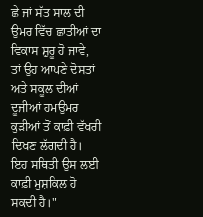ਛੇ ਜਾਂ ਸੱਤ ਸਾਲ ਦੀ ਉਮਰ ਵਿੱਚ ਛਾਤੀਆਂ ਦਾ ਵਿਕਾਸ ਸ਼ੁਰੂ ਹੋ ਜਾਵੇ, ਤਾਂ ਉਹ ਆਪਣੇ ਦੋਸਤਾਂ ਅਤੇ ਸਕੂਲ ਦੀਆਂ ਦੂਜੀਆਂ ਹਮਉਮਰ ਕੁੜੀਆਂ ਤੋਂ ਕਾਫ਼ੀ ਵੱਖਰੀ ਦਿਖਣ ਲੱਗਦੀ ਹੈ। ਇਹ ਸਥਿਤੀ ਉਸ ਲਈ ਕਾਫ਼ੀ ਮੁਸ਼ਕਿਲ ਹੋ ਸਕਦੀ ਹੈ।"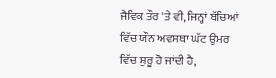ਜੈਵਿਕ ਤੌਰ 'ਤੇ ਵੀ, ਜਿਨ੍ਹਾਂ ਬੱਚਿਆਂ ਵਿੱਚ ਯੌਨ ਅਵਸਥਾ ਘੱਟ ਉਮਰ ਵਿੱਚ ਸ਼ੁਰੂ ਹੋ ਜਾਂਦੀ ਹੈ,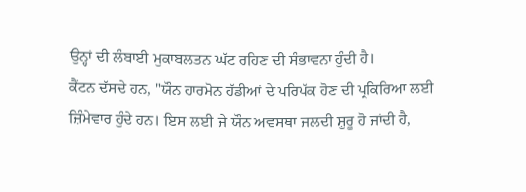ਉਨ੍ਹਾਂ ਦੀ ਲੰਬਾਈ ਮੁਕਾਬਲਤਨ ਘੱਟ ਰਹਿਣ ਦੀ ਸੰਭਾਵਨਾ ਹੁੰਦੀ ਹੈ।
ਕੈਂਟਨ ਦੱਸਦੇ ਹਨ, "ਯੌਨ ਹਾਰਮੋਨ ਹੱਡੀਆਂ ਦੇ ਪਰਿਪੱਕ ਹੋਣ ਦੀ ਪ੍ਰਕਿਰਿਆ ਲਈ ਜ਼ਿੰਮੇਵਾਰ ਹੁੰਦੇ ਹਨ। ਇਸ ਲਈ ਜੇ ਯੌਨ ਅਵਸਥਾ ਜਲਦੀ ਸ਼ੁਰੂ ਹੋ ਜਾਂਦੀ ਹੈ,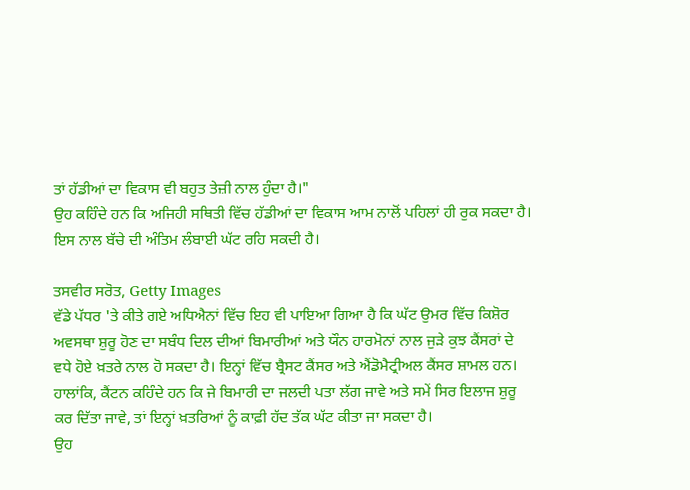ਤਾਂ ਹੱਡੀਆਂ ਦਾ ਵਿਕਾਸ ਵੀ ਬਹੁਤ ਤੇਜ਼ੀ ਨਾਲ ਹੁੰਦਾ ਹੈ।"
ਉਹ ਕਹਿੰਦੇ ਹਨ ਕਿ ਅਜਿਹੀ ਸਥਿਤੀ ਵਿੱਚ ਹੱਡੀਆਂ ਦਾ ਵਿਕਾਸ ਆਮ ਨਾਲੋਂ ਪਹਿਲਾਂ ਹੀ ਰੁਕ ਸਕਦਾ ਹੈ। ਇਸ ਨਾਲ ਬੱਚੇ ਦੀ ਅੰਤਿਮ ਲੰਬਾਈ ਘੱਟ ਰਹਿ ਸਕਦੀ ਹੈ।

ਤਸਵੀਰ ਸਰੋਤ, Getty Images
ਵੱਡੇ ਪੱਧਰ 'ਤੇ ਕੀਤੇ ਗਏ ਅਧਿਐਨਾਂ ਵਿੱਚ ਇਹ ਵੀ ਪਾਇਆ ਗਿਆ ਹੈ ਕਿ ਘੱਟ ਉਮਰ ਵਿੱਚ ਕਿਸ਼ੋਰ ਅਵਸਥਾ ਸ਼ੁਰੂ ਹੋਣ ਦਾ ਸਬੰਧ ਦਿਲ ਦੀਆਂ ਬਿਮਾਰੀਆਂ ਅਤੇ ਯੌਨ ਹਾਰਮੋਨਾਂ ਨਾਲ ਜੁੜੇ ਕੁਝ ਕੈਂਸਰਾਂ ਦੇ ਵਧੇ ਹੋਏ ਖ਼ਤਰੇ ਨਾਲ ਹੋ ਸਕਦਾ ਹੈ। ਇਨ੍ਹਾਂ ਵਿੱਚ ਬ੍ਰੈਸਟ ਕੈਂਸਰ ਅਤੇ ਐਂਡੋਮੈਟ੍ਰੀਅਲ ਕੈਂਸਰ ਸ਼ਾਮਲ ਹਨ।
ਹਾਲਾਂਕਿ, ਕੈਂਟਨ ਕਹਿੰਦੇ ਹਨ ਕਿ ਜੇ ਬਿਮਾਰੀ ਦਾ ਜਲਦੀ ਪਤਾ ਲੱਗ ਜਾਵੇ ਅਤੇ ਸਮੇਂ ਸਿਰ ਇਲਾਜ ਸ਼ੁਰੂ ਕਰ ਦਿੱਤਾ ਜਾਵੇ, ਤਾਂ ਇਨ੍ਹਾਂ ਖ਼ਤਰਿਆਂ ਨੂੰ ਕਾਫ਼ੀ ਹੱਦ ਤੱਕ ਘੱਟ ਕੀਤਾ ਜਾ ਸਕਦਾ ਹੈ।
ਉਹ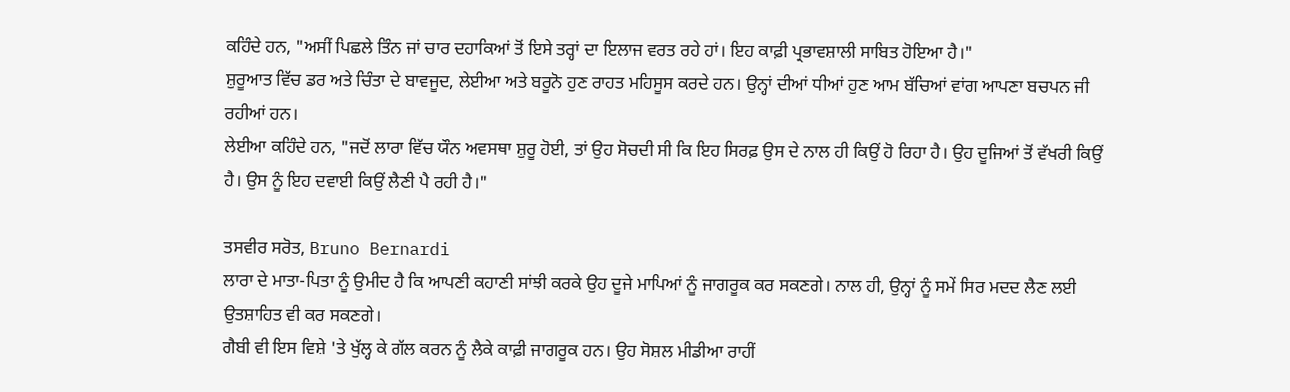ਕਹਿੰਦੇ ਹਨ, "ਅਸੀਂ ਪਿਛਲੇ ਤਿੰਨ ਜਾਂ ਚਾਰ ਦਹਾਕਿਆਂ ਤੋਂ ਇਸੇ ਤਰ੍ਹਾਂ ਦਾ ਇਲਾਜ ਵਰਤ ਰਹੇ ਹਾਂ। ਇਹ ਕਾਫ਼ੀ ਪ੍ਰਭਾਵਸ਼ਾਲੀ ਸਾਬਿਤ ਹੋਇਆ ਹੈ।"
ਸ਼ੁਰੂਆਤ ਵਿੱਚ ਡਰ ਅਤੇ ਚਿੰਤਾ ਦੇ ਬਾਵਜੂਦ, ਲੇਈਆ ਅਤੇ ਬਰੂਨੋ ਹੁਣ ਰਾਹਤ ਮਹਿਸੂਸ ਕਰਦੇ ਹਨ। ਉਨ੍ਹਾਂ ਦੀਆਂ ਧੀਆਂ ਹੁਣ ਆਮ ਬੱਚਿਆਂ ਵਾਂਗ ਆਪਣਾ ਬਚਪਨ ਜੀ ਰਹੀਆਂ ਹਨ।
ਲੇਈਆ ਕਹਿੰਦੇ ਹਨ, "ਜਦੋਂ ਲਾਰਾ ਵਿੱਚ ਯੌਨ ਅਵਸਥਾ ਸ਼ੁਰੂ ਹੋਈ, ਤਾਂ ਉਹ ਸੋਚਦੀ ਸੀ ਕਿ ਇਹ ਸਿਰਫ਼ ਉਸ ਦੇ ਨਾਲ ਹੀ ਕਿਉਂ ਹੋ ਰਿਹਾ ਹੈ। ਉਹ ਦੂਜਿਆਂ ਤੋਂ ਵੱਖਰੀ ਕਿਉਂ ਹੈ। ਉਸ ਨੂੰ ਇਹ ਦਵਾਈ ਕਿਉਂ ਲੈਣੀ ਪੈ ਰਹੀ ਹੈ।"

ਤਸਵੀਰ ਸਰੋਤ, Bruno Bernardi
ਲਾਰਾ ਦੇ ਮਾਤਾ-ਪਿਤਾ ਨੂੰ ਉਮੀਦ ਹੈ ਕਿ ਆਪਣੀ ਕਹਾਣੀ ਸਾਂਝੀ ਕਰਕੇ ਉਹ ਦੂਜੇ ਮਾਪਿਆਂ ਨੂੰ ਜਾਗਰੂਕ ਕਰ ਸਕਣਗੇ। ਨਾਲ ਹੀ, ਉਨ੍ਹਾਂ ਨੂੰ ਸਮੇਂ ਸਿਰ ਮਦਦ ਲੈਣ ਲਈ ਉਤਸ਼ਾਹਿਤ ਵੀ ਕਰ ਸਕਣਗੇ।
ਗੈਬੀ ਵੀ ਇਸ ਵਿਸ਼ੇ 'ਤੇ ਖੁੱਲ੍ਹ ਕੇ ਗੱਲ ਕਰਨ ਨੂੰ ਲੈਕੇ ਕਾਫ਼ੀ ਜਾਗਰੂਕ ਹਨ। ਉਹ ਸੋਸ਼ਲ ਮੀਡੀਆ ਰਾਹੀਂ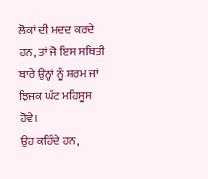ਲੋਕਾਂ ਦੀ ਮਦਦ ਕਰਦੇ ਹਨ, ਤਾਂ ਜੋ ਇਸ ਸਥਿਤੀ ਬਾਰੇ ਉਨ੍ਹਾਂ ਨੂੰ ਸ਼ਰਮ ਜਾਂ ਝਿਜਕ ਘੱਟ ਮਹਿਸੂਸ ਹੋਵੇ।
ਉਹ ਕਹਿੰਦੇ ਹਨ,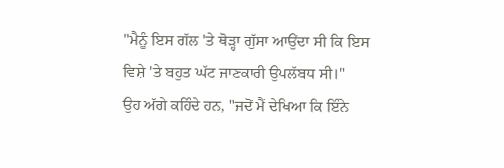"ਮੈਨੂੰ ਇਸ ਗੱਲ 'ਤੇ ਥੋੜ੍ਹਾ ਗੁੱਸਾ ਆਉਂਦਾ ਸੀ ਕਿ ਇਸ ਵਿਸ਼ੇ 'ਤੇ ਬਹੁਤ ਘੱਟ ਜਾਣਕਾਰੀ ਉਪਲੱਬਧ ਸੀ।"
ਉਹ ਅੱਗੇ ਕਹਿੰਦੇ ਹਨ, "ਜਦੋਂ ਮੈਂ ਦੇਖਿਆ ਕਿ ਇੰਨੇ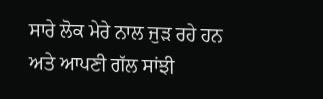ਸਾਰੇ ਲੋਕ ਮੇਰੇ ਨਾਲ ਜੁੜ ਰਹੇ ਹਨ ਅਤੇ ਆਪਣੀ ਗੱਲ ਸਾਂਝੀ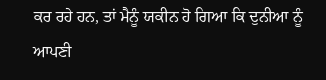ਕਰ ਰਹੇ ਹਨ, ਤਾਂ ਮੈਨੂੰ ਯਕੀਨ ਹੋ ਗਿਆ ਕਿ ਦੁਨੀਆ ਨੂੰ ਆਪਣੀ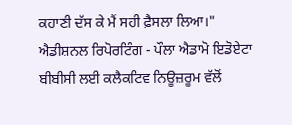ਕਹਾਣੀ ਦੱਸ ਕੇ ਮੈਂ ਸਹੀ ਫ਼ੈਸਲਾ ਲਿਆ।"
ਐਡੀਸ਼ਨਲ ਰਿਪੋਰਟਿੰਗ - ਪੌਲਾ ਐਡਾਮੋ ਇਡੋਏਟਾ
ਬੀਬੀਸੀ ਲਈ ਕਲੈਕਟਿਵ ਨਿਊਜ਼ਰੂਮ ਵੱਲੋਂ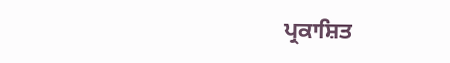ਪ੍ਰਕਾਸ਼ਿਤ